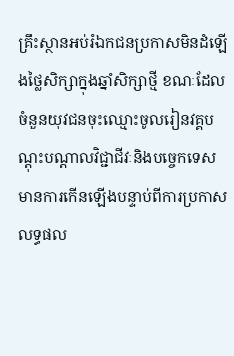គ្រឹះស្ថានអប់រំឯកជនប្រកាសមិនដំឡើងថ្លៃសិក្សាក្នុងឆ្នាំសិក្សាថ្មី ខណៈដែលចំនួនយុវជនចុះឈ្មោះចូលរៀនវគ្គបណ្ដុះបណ្ដាលវិជ្ជាជីវៈនិងបច្ចេកទេស មានការកើនឡើងបន្ទាប់ពីការប្រកាសលទ្ធផល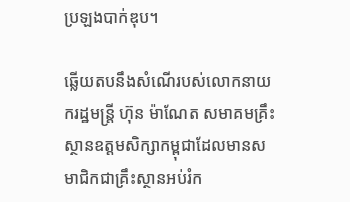ប្រឡងបាក់ឌុប។

ឆ្លើយតបនឹងសំណើរបស់លោកនាយករដ្ឋមន្ត្រី ហ៊ុន ម៉ាណែត សមាគមគ្រឹះស្ថានឧត្តមសិក្សាកម្ពុជាដែលមានសមាជិកជាគ្រឹះស្ថានអប់រំក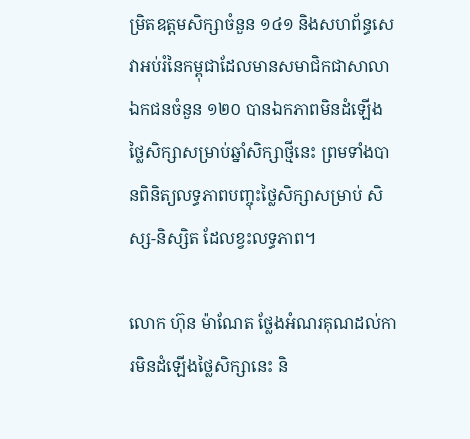ម្រិតឧត្តមសិក្សាចំនួន ១៤១ និងសហព័ន្ធសេវាអប់រំនៃកម្ពុជាដែលមានសមាជិកជាសាលាឯកជនចំនួន ១២០ បានឯកភាពមិនដំឡើងថ្លៃសិក្សាសម្រាប់ឆ្នាំសិក្សាថ្មីនេះ ព្រមទាំងបានពិនិត្យលទ្ធភាពបញ្ចុះថ្លៃសិក្សាសម្រាប់ សិស្ស-និស្សិត ដែលខ្វះលទ្ធភាព។

លោក ហ៊ុន ម៉ាណែត ថ្លែងអំណរគុណដល់ការមិនដំឡើងថ្លៃសិក្សានេះ និ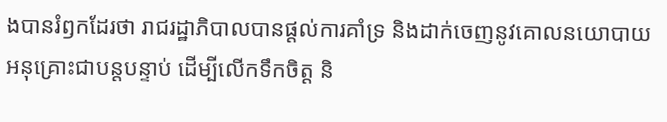ងបានរំឭកដែរថា រាជរដ្ឋាភិបាលបានផ្តល់ការគាំទ្រ និងដាក់ចេញនូវគោលនយោបាយអនុគ្រោះជាបន្តបន្ទាប់ ដើម្បីលើកទឹកចិត្ត និ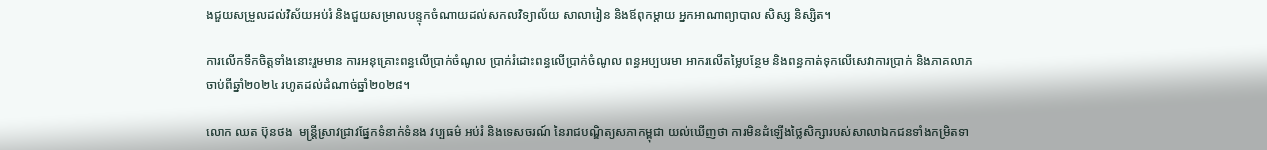ងជួយសម្រួលដល់វិស័យអប់រំ និងជួយសម្រាលបន្ទុកចំណាយដល់សកលវិទ្យាល័យ សាលារៀន និងឪពុកម្តាយ អ្នកអាណាព្យាបាល សិស្ស និស្សិត។

ការលើកទឹកចិត្តទាំងនោះរួមមាន ការអនុគ្រោះពន្ធលើប្រាក់ចំណូល ប្រាក់រំដោះពន្ធលើប្រាក់ចំណូល ពន្ធអប្បបរមា អាករលើតម្លៃបន្ថែម និងពន្ធកាត់ទុកលើសេវាការប្រាក់ និងភាគលាភ ចាប់ពីឆ្នាំ២០២៤ រហូតដល់ដំណាច់ឆ្នាំ២០២៨។

លោក ឈត ប៊ុនថង  មន្ត្រីស្រាវជ្រាវផ្នែកទំនាក់ទំនង វប្បធម៌ អប់រំ និងទេសចរណ៍ នៃរាជបណ្ឌិត្យសភាកម្ពុជា យល់ឃើញថា ការមិនដំឡើងថ្លៃសិក្សារបស់សាលាឯកជនទាំងកម្រិតទា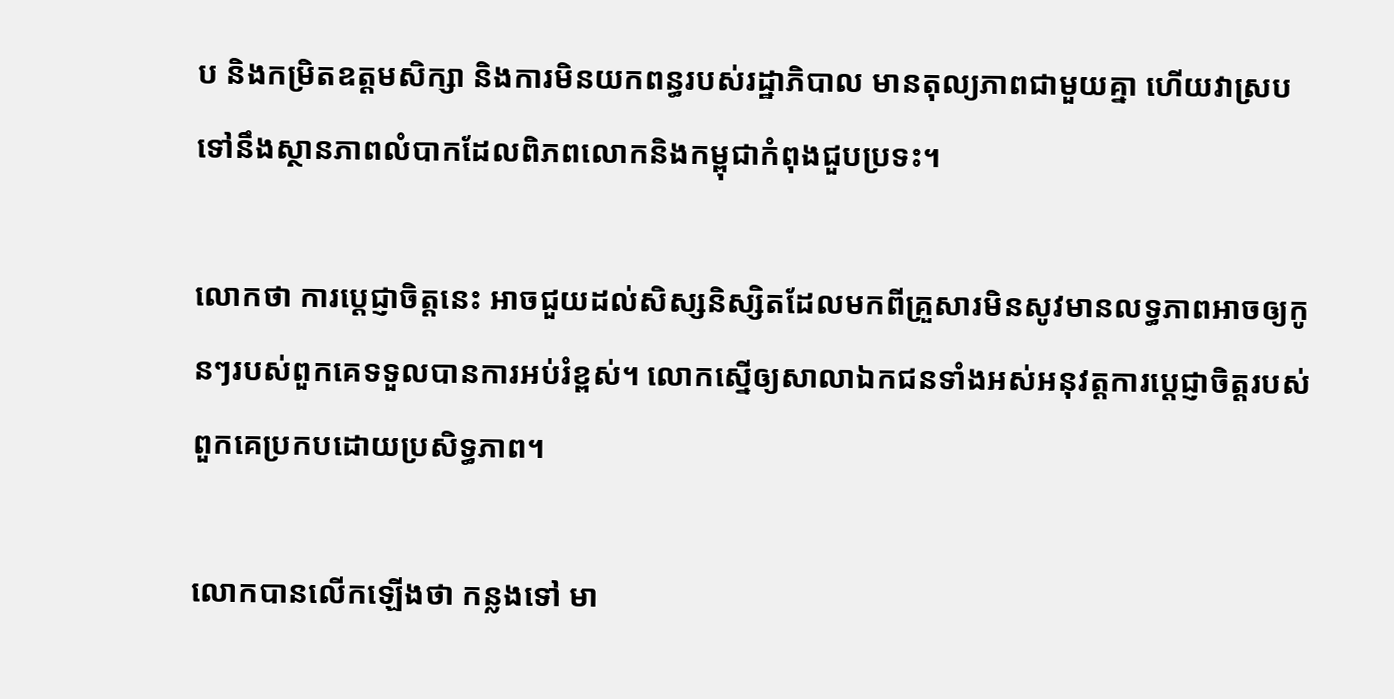ប និងកម្រិតឧត្តមសិក្សា និងការមិនយកពន្ធរបស់រដ្ឋាភិបាល មានតុល្យភាពជាមួយគ្នា ហើយវាស្របទៅនឹងស្ថានភាពលំបាកដែលពិភពលោកនិងកម្ពុជាកំពុងជួបប្រទះ។

លោកថា ការប្ដេជ្ញាចិត្តនេះ អាចជួយដល់សិស្សនិស្សិតដែលមកពីគ្រួសារមិនសូវមានលទ្ធភាពអាចឲ្យកូនៗរបស់ពួកគេទទួលបានការអប់រំខ្ពស់។ លោកស្នើឲ្យសាលាឯកជនទាំងអស់អនុវត្តការប្ដេជ្ញាចិត្តរបស់ពួកគេប្រកបដោយប្រសិទ្ធភាព។

លោកបានលើកឡើងថា កន្លងទៅ មា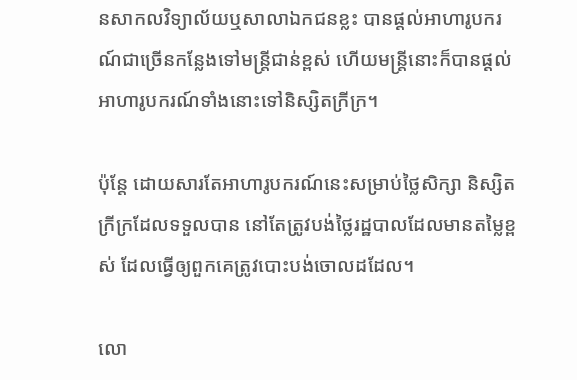នសាកលវិទ្យាល័យឬសាលាឯកជនខ្លះ បានផ្ដល់អាហារូបករណ៍ជាច្រើនកន្លែងទៅមន្ត្រីជាន់ខ្ពស់ ហើយមន្ត្រីនោះក៏បានផ្ដល់អាហារូបករណ៍ទាំងនោះទៅនិស្សិតក្រីក្រ។

ប៉ុន្តែ ដោយសារតែអាហារូបករណ៍នេះសម្រាប់ថ្លៃសិក្សា និស្សិតក្រីក្រដែលទទួលបាន នៅតែត្រូវបង់ថ្លៃរដ្ឋបាលដែលមានតម្លៃខ្ពស់ ដែលធ្វើឲ្យពួកគេត្រូវបោះបង់ចោលដដែល។

លោ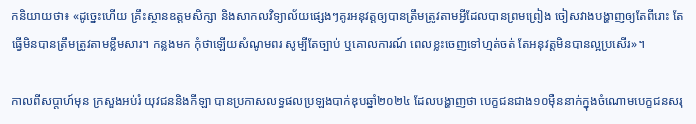កនិយាយថា៖ «ដូច្នេះហើយ គ្រឹះស្ថានឧត្តមសិក្សា និងសាកលវិទ្យាល័យផ្សេងៗគូរអនុវត្តឲ្យបានត្រឹមត្រូវតាមអ្វីដែលបានព្រមព្រៀង ចៀសវាងបង្ហាញឲ្យតែពីរោះ តែធ្វើមិនបានត្រឹមត្រូវតាមខ្លឹមសារ។ កន្លងមក កុំថាឡើយសំណូមពរ សូម្បីតែច្បាប់ ឬគោលការណ៍ ពេលខ្លះចេញទៅហ្មត់ចត់ តែអនុវត្តមិនបានល្អប្រសើរ»។

កាលពីសប្ដាហ៍មុន ក្រសួងអប់រំ យុវជននិងកីឡា បានប្រកាសលទ្ធផលប្រឡងបាក់ឌុបឆ្នាំ២០២៤ ដែលបង្ហាញថា បេក្ខជនជាង១០ម៉ឺននាក់ក្នុងចំណោមបេក្ខជនសរុ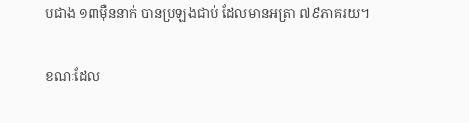បជាង ១៣ម៉ឺននាក់ បានប្រឡងជាប់ ដែលមានអត្រា ៧៩ភាគរយ។

ខណៈដែល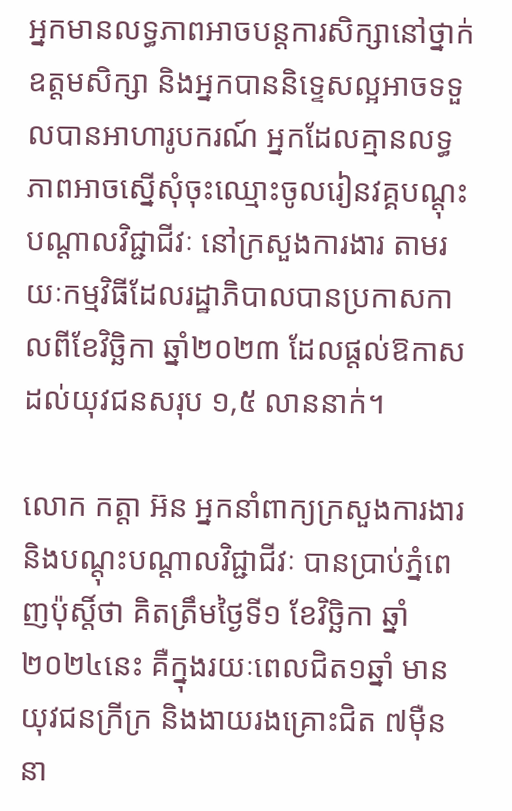អ្នកមានលទ្ធភាពអាចបន្តការសិក្សានៅថ្នាក់ឧត្តមសិក្សា និងអ្នកបាននិទ្ទេសល្អអាចទទួលបានអាហារូបករណ៍ អ្នកដែលគ្មានលទ្ធភាពអាចស្នើសុំចុះឈ្មោះចូលរៀនវគ្គបណ្ដុះបណ្ដាលវិជ្ជាជីវៈ នៅក្រសួងការងារ តាមរយៈកម្មវិធីដែលរដ្ឋាភិបាលបានប្រកាសកាលពីខែវិច្ឆិកា ឆ្នាំ២០២៣ ដែលផ្ដល់ឱកាសដល់យុវជនសរុប ១,៥ លាននាក់។

លោក កត្តា អ៊ន អ្នកនាំពាក្យក្រសួងការងារ និងបណ្ដុះបណ្ដាលវិជ្ជាជីវៈ បានប្រាប់ភ្នំពេញប៉ុស្តិ៍ថា គិតត្រឹមថ្ងៃទី១ ខែវិច្ឆិកា ឆ្នាំ២០២៤នេះ គឺក្នុងរយៈពេលជិត១ឆ្នាំ មានយុវជនក្រីក្រ និងងាយរងគ្រោះជិត ៧ម៉ឺននា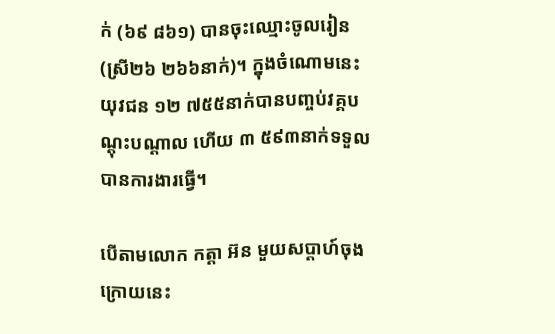ក់ (៦៩ ៨៦១) បានចុះឈ្មោះចូលរៀន (ស្រី២៦ ២៦៦នាក់)។ ក្នុងចំណោមនេះ យុវជន ១២ ៧៥៥នាក់បានបញ្ចប់វគ្គបណ្ដុះបណ្ដាល ហើយ ៣ ៥៩៣នាក់ទទួលបានការងារធ្វើ។

បើតាមលោក កត្តា អ៊ន មួយសប្ដាហ៍ចុងក្រោយនេះ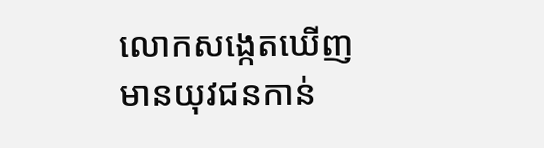លោកសង្កេតឃើញមានយុវជនកាន់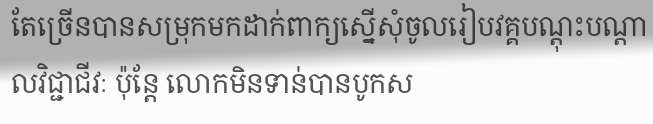តែច្រើនបានសម្រុកមកដាក់ពាក្យស្នើសុំចូលរៀបវគ្គបណ្ដុះបណ្ដាលវិជ្ជាជីវៈ ប៉ុន្តែ លោកមិនទាន់បានបូកស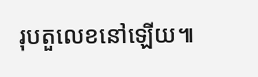រុបតួលេខនៅឡើយ៕